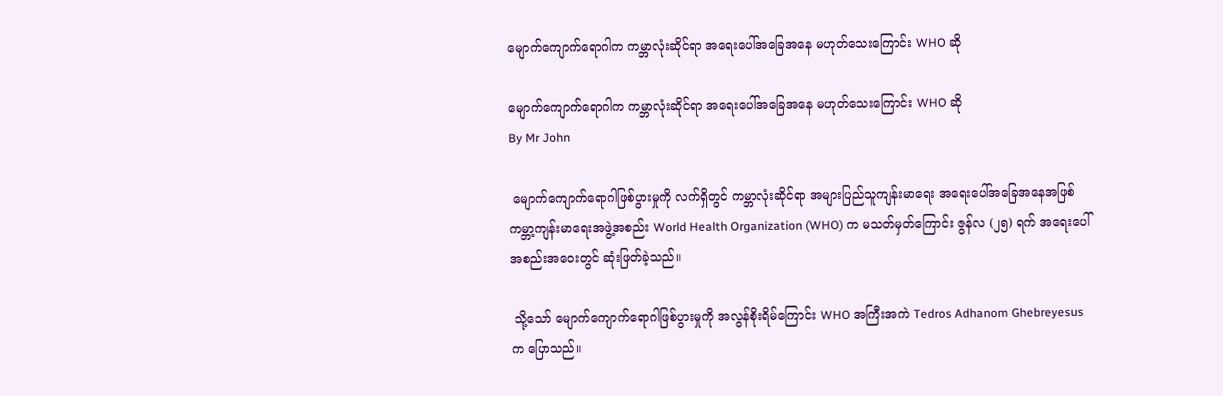မျောက်ကျောက်ရောဂါက ကမ္ဘာလုံးဆိုင်ရာ အရေးပေါ်အခြေအနေ မဟုတ်သေးကြောင်း WHO ဆို

မျောက်ကျောက်ရောဂါက ကမ္ဘာလုံးဆိုင်ရာ အရေးပေါ်အခြေအနေ မဟုတ်သေးကြောင်း WHO ဆို
By Mr John

 မျောက်ကျောက်ရောဂါဖြစ်ပွားမှုကို လက်ရှိတွင် ကမ္ဘာလုံးဆိုင်ရာ အများပြည်သူကျန်းမာရေး အရေးပေါ်အခြေအနေအဖြစ် ကမ္ဘာ့ကျန်းမာရေးအဖွဲ့အစည်း World Health Organization (WHO) က မသတ်မှတ်ကြောင်း ဇွန်လ (၂၅) ရက် အရေးပေါ်အစည်းအဝေးတွင် ဆုံးဖြတ်ခဲ့သည်။

 သို့သော် မျောက်ကျောက်ရောဂါဖြစ်ပွားမှုကို အလွန်စိုးရိမ်ကြောင်း WHO အကြီးအကဲ Tedros Adhanom Ghebreyesus က ပြောသည်။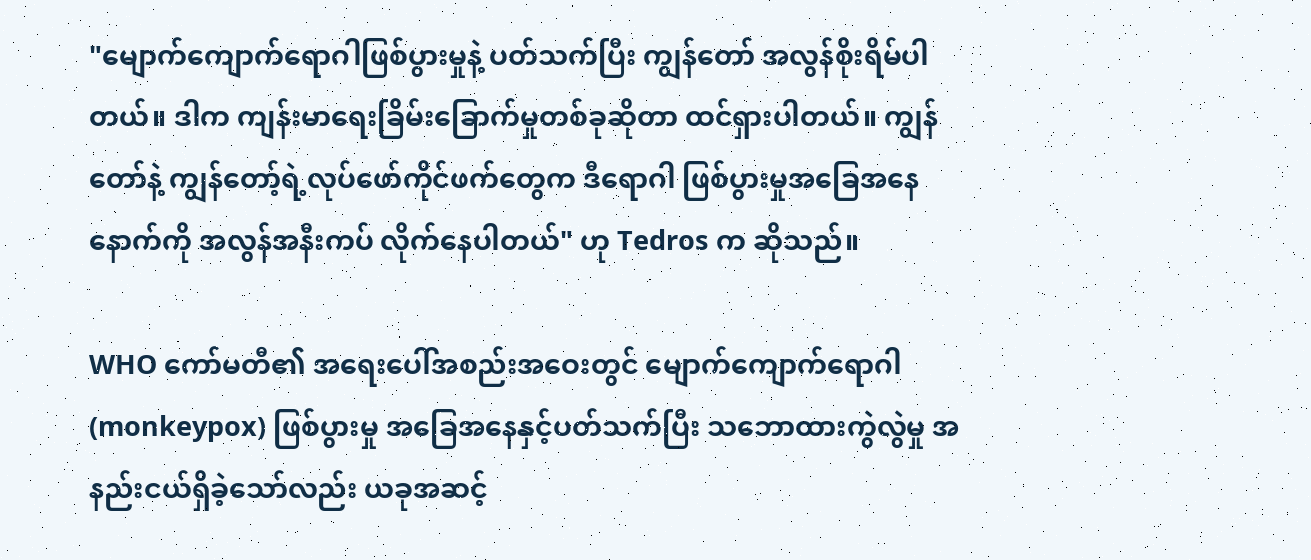"မျောက်ကျောက်ရောဂါဖြစ်ပွားမှုနဲ့ ပတ်သက်ပြီး ကျွန်တော် အလွန်စိုးရိမ်ပါတယ်။ ဒါက ကျန်းမာရေးခြိမ်းခြောက်မှုတစ်ခုဆိုတာ ထင်ရှားပါတယ်။ ကျွန်တော်နဲ့ ကျွန်တော့်ရဲ့လုပ်ဖော်ကိုင်ဖက်တွေက ဒီရောဂါ ဖြစ်ပွားမှုအခြေအနေနောက်ကို အလွန်အနီးကပ် လိုက်နေပါတယ်" ဟု Tedros က ဆိုသည်။

WHO ကော်မတီ၏ အရေးပေါ်အစည်းအဝေးတွင် မျောက်ကျောက်ရောဂါ (monkeypox) ဖြစ်ပွားမှု အခြေအနေနှင့်ပတ်သက်ပြီး သဘောထားကွဲလွဲမှု အနည်းငယ်ရှိခဲ့သော်လည်း ယခုအဆင့်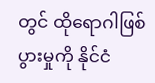တွင် ထိုရောဂါဖြစ်ပွားမှုကို နိုင်ငံ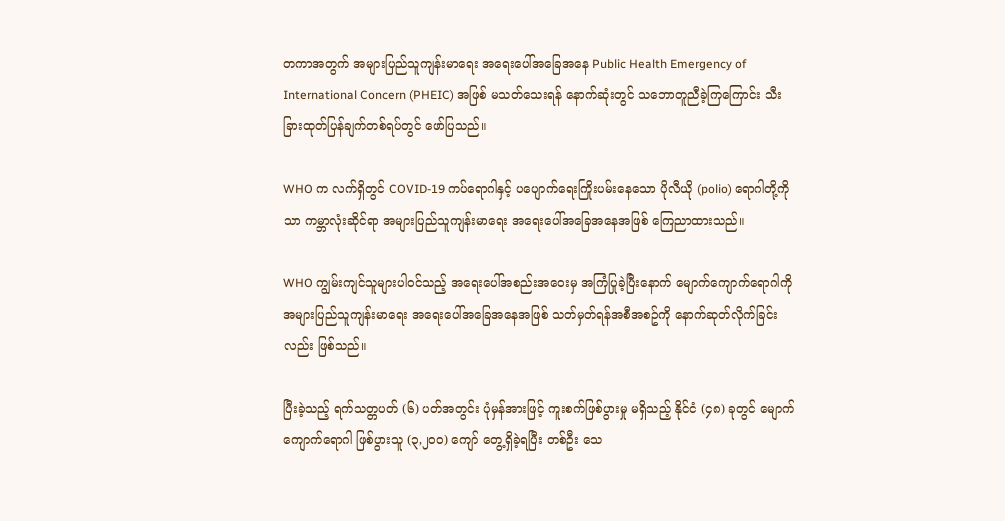တကာအတွက် အများပြည်သူကျန်းမာရေး အရေးပေါ်အခြေအနေ Public Health Emergency of International Concern (PHEIC) အဖြစ် မသတ်သေးရန် နောက်ဆုံးတွင် သဘောတူညီခဲ့ကြကြောင်း သီးခြားထုတ်ပြန်ချက်တစ်ရပ်တွင် ဖော်ပြသည်။

WHO က လက်ရှိတွင် COVID-19 ကပ်ရောဂါနှင့် ပပျောက်ရေးကြိုးပမ်းနေသော ပိုလီယို (polio) ရောဂါတို့ကိုသာ ကမ္ဘာလုံးဆိုင်ရာ အများပြည်သူကျန်းမာရေး အရေးပေါ်အခြေအနေအဖြစ် ကြေညာထားသည်။

WHO ကျွမ်းကျင်သူများပါဝင်သည့် အရေးပေါ်အစည်းအဝေးမှ အကြံပြုခဲ့ပြီးနောက် မျောက်ကျောက်ရောဂါကို အများပြည်သူကျန်းမာရေး အရေးပေါ်အခြေအနေအဖြစ် သတ်မှတ်ရန်အစီအစဥ်ကို နောက်ဆုတ်လိုက်ခြင်းလည်း ဖြစ်သည်။

ပြီးခဲ့သည့် ရက်သတ္တပတ် (၆) ပတ်အတွင်း ပုံမှန်အားဖြင့် ကူးစက်ဖြစ်ပွားမှု မရှိသည့် နိုင်ငံ (၄၈) ခုတွင် မျောက်ကျောက်ရောဂါ ဖြစ်ပွားသူ (၃,၂၀၀) ကျော် တွေ့ရှိခဲ့ရပြီး တစ်ဦး သေ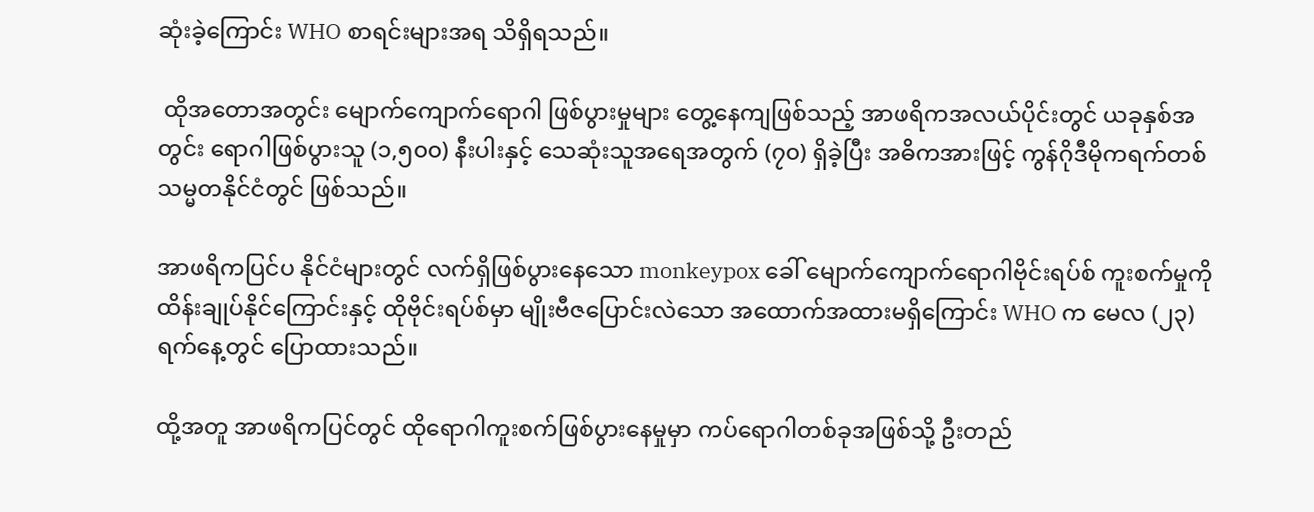ဆုံးခဲ့ကြောင်း WHO စာရင်းများအရ သိရှိရသည်။

 ထိုအတောအတွင်း မျောက်ကျောက်ရောဂါ ဖြစ်ပွားမှုများ တွေ့နေကျဖြစ်သည့် အာဖရိကအလယ်ပိုင်းတွင် ယခုနှစ်အတွင်း ရောဂါဖြစ်ပွားသူ (၁,၅၀၀) နီးပါးနှင့် သေဆုံးသူအရေအတွက် (၇၀) ရှိခဲ့ပြီး အဓိကအားဖြင့် ကွန်ဂိုဒီမိုကရက်တစ်သမ္မတနိုင်ငံတွင် ဖြစ်သည်။

အာဖရိကပြင်ပ နိုင်ငံများတွင် လက်ရှိဖြစ်ပွားနေသော monkeypox ခေါ် မျောက်ကျောက်ရောဂါဗိုင်းရပ်စ် ကူးစက်မှုကို ထိန်းချုပ်နိုင်ကြောင်းနှင့် ထိုဗိုင်းရပ်စ်မှာ မျိုးဗီဇပြောင်းလဲသော အထောက်အထားမရှိကြောင်း WHO က မေလ (၂၃) ရက်နေ့တွင် ပြောထားသည်။

ထို့အတူ အာဖရိကပြင်တွင် ထိုရောဂါကူးစက်ဖြစ်ပွားနေမှုမှာ ကပ်ရောဂါတစ်ခုအဖြစ်သို့ ဦးတည်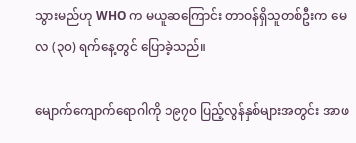သွားမည်ဟု WHO က မယူဆကြောင်း တာဝန်ရှိသူတစ်ဦးက မေလ (၃၀) ရက်နေ့တွင် ပြောခဲ့သည်။

မျောက်ကျောက်ရောဂါကို ၁၉၇၀ ပြည့်လွန်နှစ်များအတွင်း အာဖ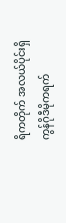ရိကတိုက် အလယ်ပိုင်းရှိ ကွန်ဂိုဒီမိုကရက်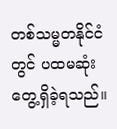တစ်သမ္မတနိုင်ငံတွင် ပထမဆုံး တွေ့ရှိခဲ့ရသည်။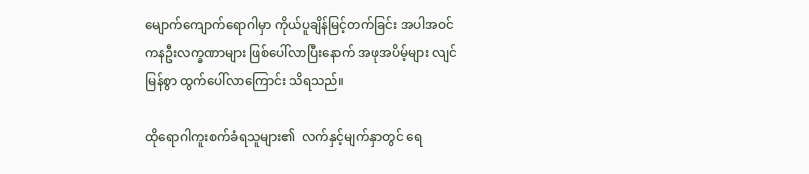မျောက်ကျောက်ရောဂါမှာ ကိုယ်ပူချိန်မြင့်တက်ခြင်း အပါအဝင် ကနဦးလက္ခဏာများ ဖြစ်ပေါ်လာပြီးနောက် အဖုအပိမ့်များ လျင်မြန်စွာ ထွက်ပေါ်လာကြောင်း သိရသည်။

ထိုရောဂါကူးစက်ခံရသူများ၏  လက်နှင့်မျက်နှာတွင် ရေ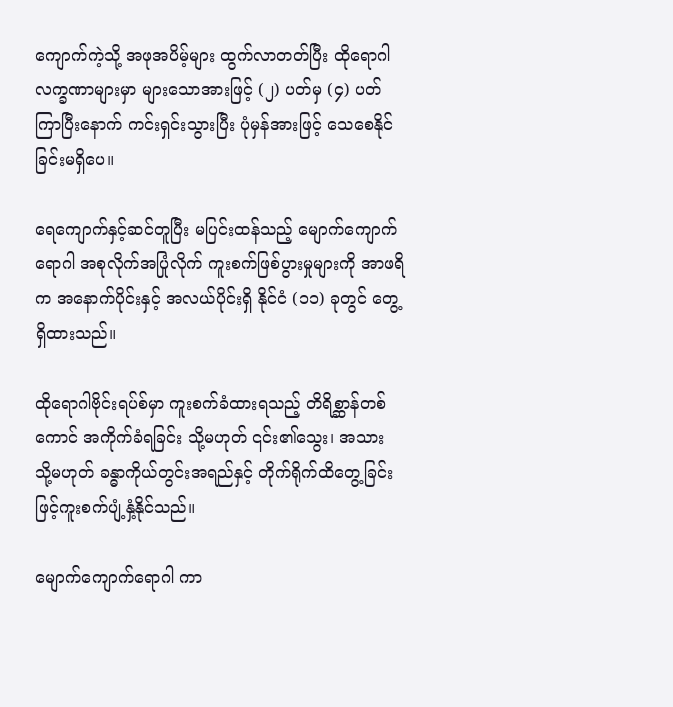ကျောက်ကဲ့သို့ အဖုအပိမ့်များ ထွက်လာတတ်ပြီး ထိုရောဂါလက္ခဏာများမှာ များသောအားဖြင့် (၂) ပတ်မှ (၄) ပတ်ကြာပြီးနောက် ကင်းရှင်းသွားပြီး ပုံမှန်အားဖြင့် သေစေနိုင်ခြင်းမရှိပေ။

ရေကျောက်နှင့်ဆင်တူပြီး မပြင်းထန်သည့် မျောက်ကျောက်ရောဂါ အစုလိုက်အပြုံလိုက် ကူးစက်ဖြစ်ပွားမှုများကို အာဖရိက အနောက်ပိုင်းနှင့် အလယ်ပိုင်းရှိ နိုင်ငံ (၁၁) ခုတွင် တွေ့ရှိထားသည်။

ထိုရောဂါဗိုင်းရပ်စ်မှာ ကူးစက်ခံထားရသည့် တိရိစ္ဆာန်တစ်ကောင် အကိုက်ခံရခြင်း သို့မဟုတ် ၎င်း၏သွေး၊ အသား သို့မဟုတ် ခန္ဓာကိုယ်တွင်းအရည်နှင့် တိုက်ရိုက်ထိတွေ့ခြင်းဖြင့်ကူးစက်ပျံ့နှံ့နိုင်သည်။

မျောက်ကျောက်ရောဂါ ကာ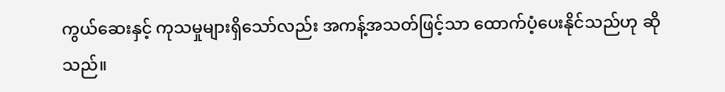ကွယ်ဆေးနှင့် ကုသမှုများရှိသော်လည်း အကန့်အသတ်ဖြင့်သာ ထောက်ပံ့ပေးနိုင်သည်ဟု ဆိုသည်။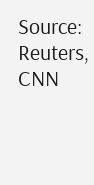Source: Reuters, CNN